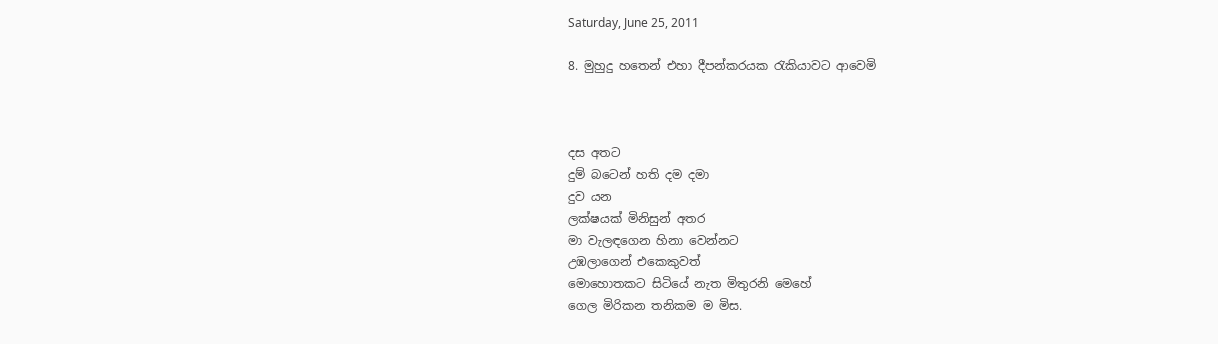Saturday, June 25, 2011

8. මුහුදු හතෙන් එහා දීපන්කරයක රැකියාවට ආවෙමි



දස අතට
දුම් බටෙන් හති දම දමා
දුව යන
ලක්ෂයක් මිනිසුන් අතර
මා වැලඳගෙන හිනා වෙන්නට
උඹලාගෙන් එකෙකුවත්
මොහොතකට සිටියේ නැත මිතුරනි මෙහේ
ගෙල මිරිකන තනිකම ම මිස.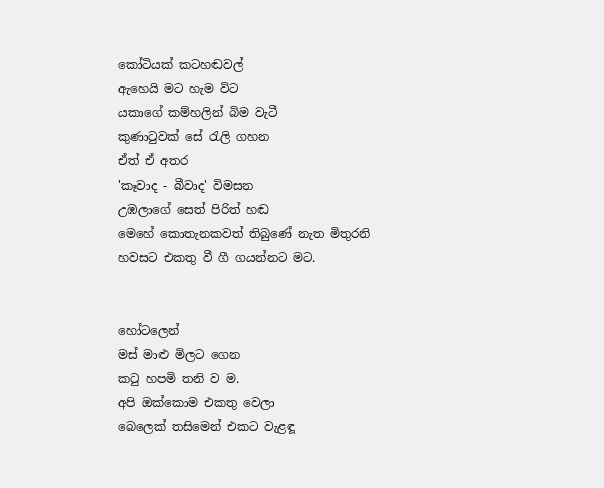කෝටියක් කටහඬවල්
ඇහෙයි මට හැම විට
යකාගේ කම්හලින් බිම වැටී
කුණාටුවක් සේ රැලි ගහන
ඒත් ඒ අතර
'කෑවාද - බීවාද' විමසන
උඹලාගේ සෙත් පිරිත් හඬ
මෙහේ කොතැනකවත් තිබුණේ නැත මිතුරනි
හවසට එකතු වී ගී ගයන්නට මට.


හෝටලෙන්
මස් මාළු මිලට ගෙන
කටු හපමි තනි ව ම.
අපි ඔක්කොම එකතු වෙලා
බෙලෙක් තසිමෙන් එකට වැළඳූ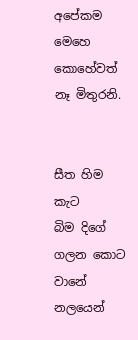අපේකම
මෙහෙ කොහේවත් නෑ මිතුරනි.


සීත හිම කැට
බිම දිගේ ගලන කොට
වානේ නලයෙන්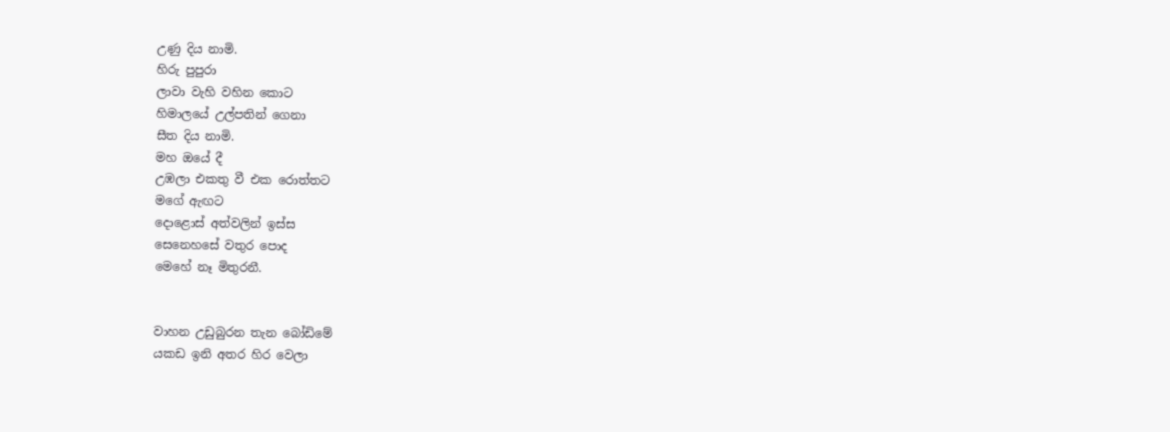උණු දිය නාමි.
හිරු පුපුරා
ලාවා වැහි වහින කොට
හිමාලයේ උල්පතින් ගෙනා
සීත දිය නාමි.
මහ ඔයේ දී
උඹලා එකතු වී එක රොත්තට
මගේ ඇඟට
දොළොස් අත්වලින් ඉස්ස
සෙනෙහසේ වතුර පොද
මෙහේ නෑ මිතුරනී.


වාහන උඩුබුරන තැන බෝඩිමේ
යකඩ ඉනි අතර හිර වෙලා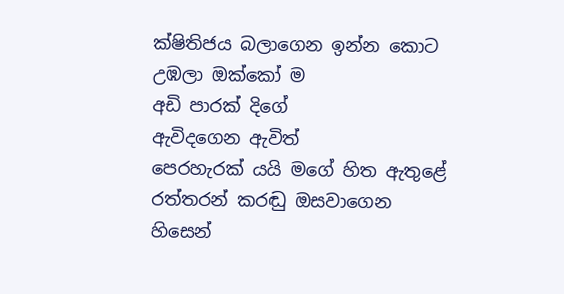ක්ෂිතිජය බලාගෙන ඉන්න කොට
උඹලා ඔක්කෝ ම
අඩි පාරක් දිගේ
ඇවිදගෙන ඇවිත්
පෙරහැරක් යයි මගේ හිත ඇතුළේ
රත්තරන් කරඬු ඔසවාගෙන හිසෙන්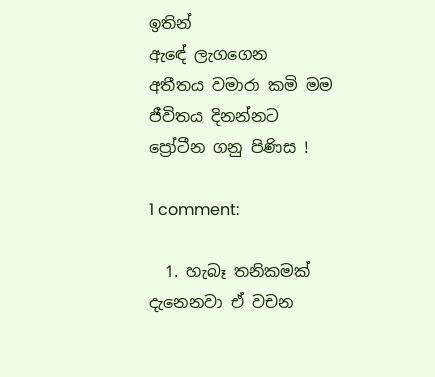ඉතින්
ඇඳේ ලැගගෙන
අතීතය වමාරා කමි මම
ජීවිතය දිනන්නට
ප්‍රෝටීන ගනු පිණිස !

1 comment:

  1. හැබෑ තනිකමක් දැනෙනවා ඒ වචන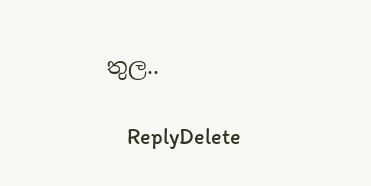තුල..

    ReplyDelete